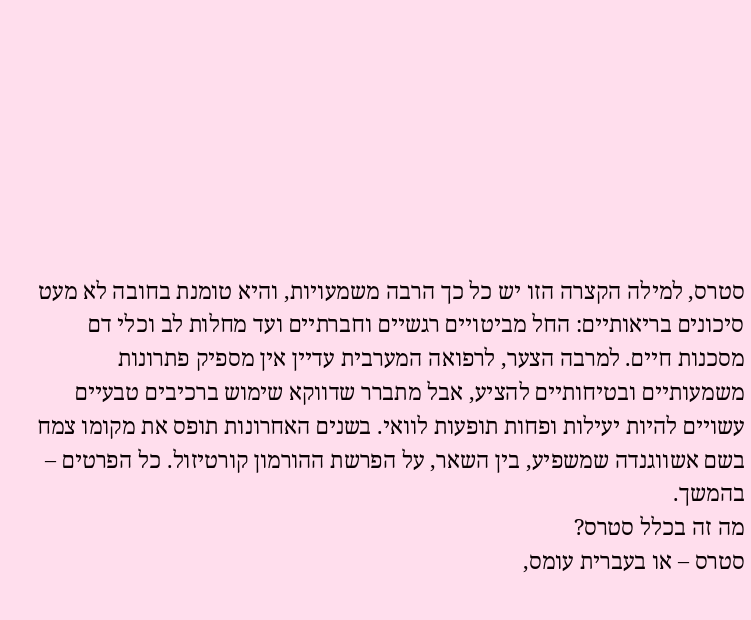סטרס, למילה הקצרה הזו יש כל כך הרבה משמעויות, והיא טומנת בחובה לא מעט סיכונים בריאותיים: החל מביטויים רגשיים וחברתיים ועד מחלות לב וכלי דם מסכנות חיים. למרבה הצער, לרפואה המערבית עדיין אין מספיק פתרונות משמעותיים ובטיחותיים להציע, אבל מתברר שדווקא שימוש ברכיבים טבעיים עשויים להיות יעילות ופחות תופעות לוואי. בשנים האחרונות תופס את מקומו צמח בשם אשווגנדה שמשפיע, בין השאר, על הפרשת ההורמון קורטיזול. כל הפרטים – בהמשך.
מה זה בכלל סטרס?
סטרס – או בעברית עומס,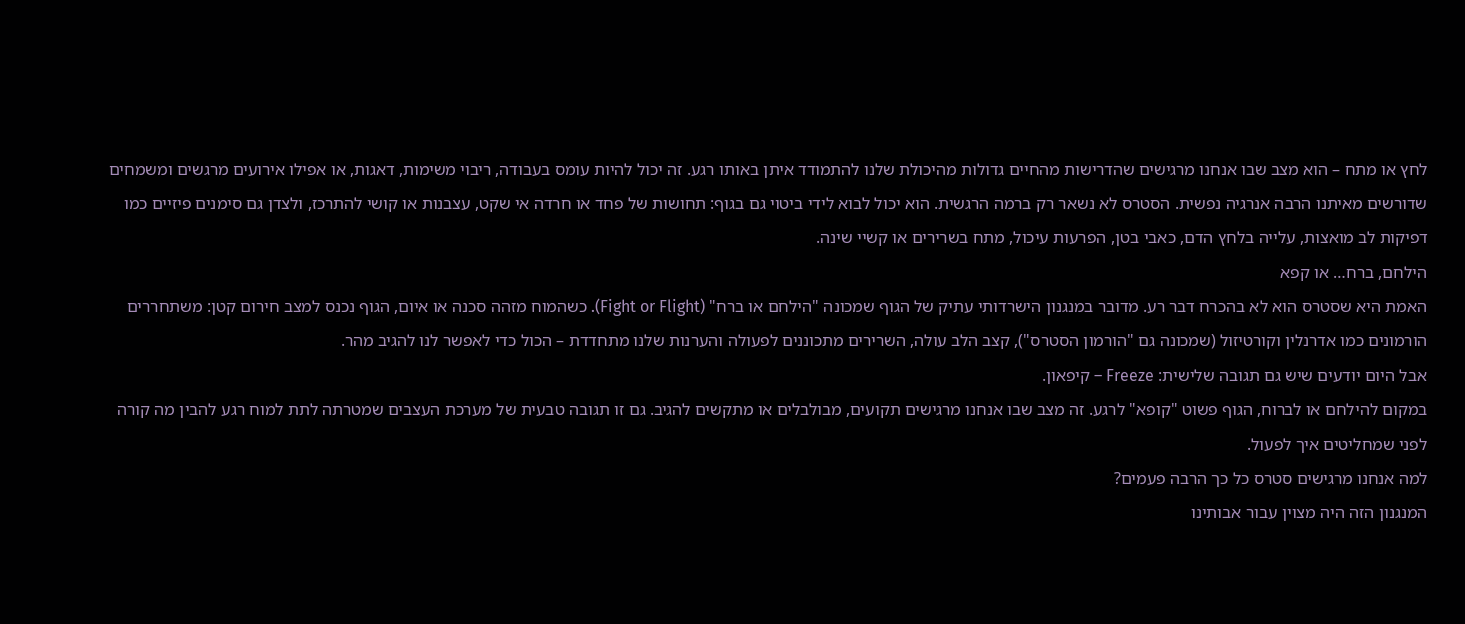לחץ או מתח – הוא מצב שבו אנחנו מרגישים שהדרישות מהחיים גדולות מהיכולת שלנו להתמודד איתן באותו רגע. זה יכול להיות עומס בעבודה, ריבוי משימות, דאגות, או אפילו אירועים מרגשים ומשמחים שדורשים מאיתנו הרבה אנרגיה נפשית. הסטרס לא נשאר רק ברמה הרגשית. הוא יכול לבוא לידי ביטוי גם בגוף: תחושות של פחד או חרדה אי שקט, עצבנות או קושי להתרכז, ולצדן גם סימנים פיזיים כמו דפיקות לב מואצות, עלייה בלחץ הדם, כאבי בטן, הפרעות עיכול, מתח בשרירים או קשיי שינה.
הילחם, ברח… או קפא
האמת היא שסטרס הוא לא בהכרח דבר רע. מדובר במנגנון הישרדותי עתיק של הגוף שמכונה "הילחם או ברח" (Fight or Flight). כשהמוח מזהה סכנה או איום, הגוף נכנס למצב חירום קטן: משתחררים הורמונים כמו אדרנלין וקורטיזול (שמכונה גם "הורמון הסטרס"), קצב הלב עולה, השרירים מתכוננים לפעולה והערנות שלנו מתחדדת – הכול כדי לאפשר לנו להגיב מהר.
אבל היום יודעים שיש גם תגובה שלישית: Freeze – קיפאון.
במקום להילחם או לברוח, הגוף פשוט "קופא" לרגע. זה מצב שבו אנחנו מרגישים תקועים, מבולבלים או מתקשים להגיב. גם זו תגובה טבעית של מערכת העצבים שמטרתה לתת למוח רגע להבין מה קורה לפני שמחליטים איך לפעול.
למה אנחנו מרגישים סטרס כל כך הרבה פעמים?
המנגנון הזה היה מצוין עבור אבותינו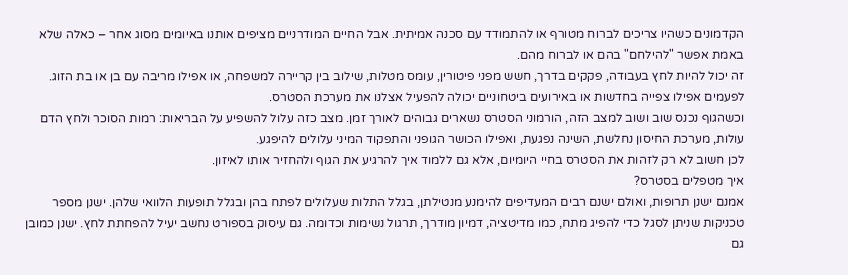הקדמונים כשהיו צריכים לברוח מטורף או להתמודד עם סכנה אמיתית. אבל החיים המודרניים מציפים אותנו באיומים מסוג אחר – כאלה שלא באמת אפשר "להילחם" בהם או לברוח מהם.
זה יכול להיות לחץ בעבודה, פקקים בדרך, חשש מפני פיטורין, עומס מטלות, שילוב בין קריירה למשפחה, או אפילו מריבה עם בן או בת הזוג. לפעמים אפילו צפייה בחדשות או באירועים ביטחוניים יכולה להפעיל אצלנו את מערכת הסטרס.
וכשהגוף נכנס שוב ושוב למצב הזה, הורמוני הסטרס נשארים גבוהים לאורך זמן. מצב כזה עלול להשפיע על הבריאות: רמות הסוכר ולחץ הדם עולות, מערכת החיסון נחלשת, השינה נפגעת, ואפילו הכושר הגופני והתפקוד המיני עלולים להיפגע.
לכן חשוב לא רק לזהות את הסטרס בחיי היומיום, אלא גם ללמוד איך להרגיע את הגוף ולהחזיר אותו לאיזון.
איך מטפלים בסטרס?
אמנם ישנן תרופות, ואולם ישנם רבים המעדיפים להימנע מנטילתן, בגלל התלות שעלולים לפתח בהן ובגלל תופעות הלוואי שלהן. ישנן מספר טכניקות שניתן לסגל כדי להפיג מתח, כמו מדיטציה, דמיון מודרך, תרגול נשימות וכדומה. גם עיסוק בספורט נחשב יעיל להפחתת לחץ. ישנן כמובן גם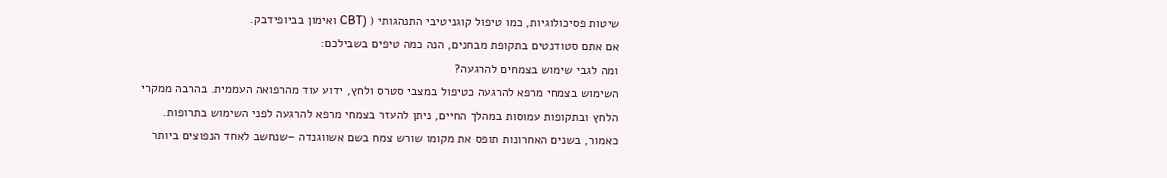שיטות פסיכולוגיות, כמו טיפול קוגניטיבי התנהגותי ( (CBT ואימון בביופידבק.
אם אתם סטודנטים בתקופת מבחנים, הנה כמה טיפים בשבילכם:
ומה לגבי שימוש בצמחים להרגעה?
השימוש בצמחי מרפא להרגעה כטיפול במצבי סטרס ולחץ, ידוע עוד מהרפואה העממית. בהרבה ממקרי הלחץ ובתקופות עמוסות במהלך החיים, ניתן להעזר בצמחי מרפא להרגעה לפני השימוש בתרופות. כאמור, בשנים האחרונות תופס את מקומו שורש צמח בשם אשווגנדה –שנחשב לאחד הנפוצים ביותר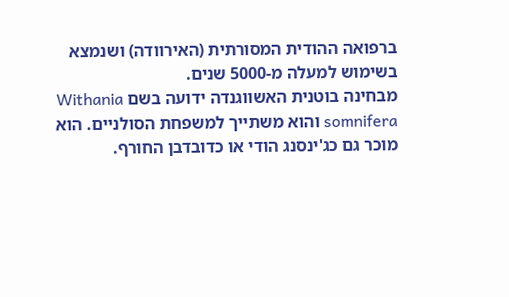ברפואה ההודית המסורתית (האירוודה) ושנמצא בשימוש למעלה מ-5000 שנים.
מבחינה בוטנית האשווגנדה ידועה בשם Withania somnifera והוא משתייך למשפחת הסולניים. הוא מוכר גם כג'ינסנג הודי או כדובדבן החורף.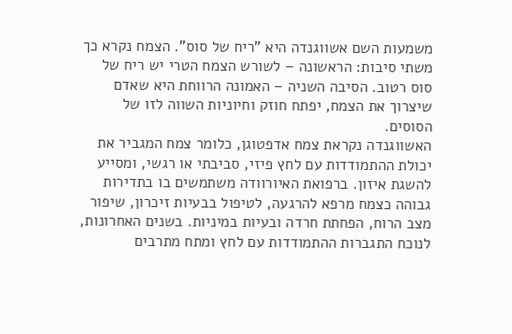משמעות השם אשווגנדה היא "ריח של סוס". הצמח נקרא כך משתי סיבות: הראשונה – לשורש הצמח הטרי יש ריח של סוס רטוב. הסיבה השניה – האמונה הרווחת היא שאדם שיצרוך את הצמח, יפתח חוזק וחיוניות השווה לזו של הסוסים.
האשווגנדה נקראת צמח אדפטוגן, כלומר צמח המגביר את יכולת ההתמודדות עם לחץ פיזי, סביבתי או רגשי, ומסייע להשגת איזון. ברפואת האיורוודה משתמשים בו בתדירות גבוהה כצמח מרפא להרגעה, לטיפול בבעיות זיכרון, שיפור מצב הרוח, הפחתת חרדה ובעיות במיניות. בשנים האחרונות, לנוכח התגברות ההתמודדות עם לחץ ומתח מתרבים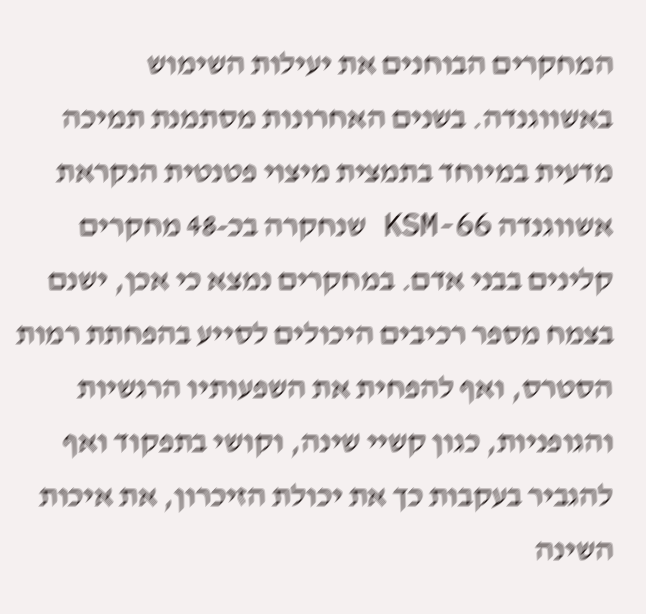המחקרים הבוחנים את יעילות השימוש באשווגנדה. בשנים האחרונות מסתמנת תמיכה מדעית במיוחד בתמצית מיצוי פטנטית הנקראת אשווגנדה KSM-66 שנחקרה בכ-48 מחקרים קלינים בבני אדם. במחקרים נמצא כי אכן, ישנם בצמח מספר רכיבים היכולים לסייע בהפחתת רמות הסטרס, ואף להפחית את השפעותיו הרגשיות והגופניות, כגון קשיי שינה, וקושי בתפקוד ואף להגביר בעקבות כך את יכולת הזיכרון, את איכות השינה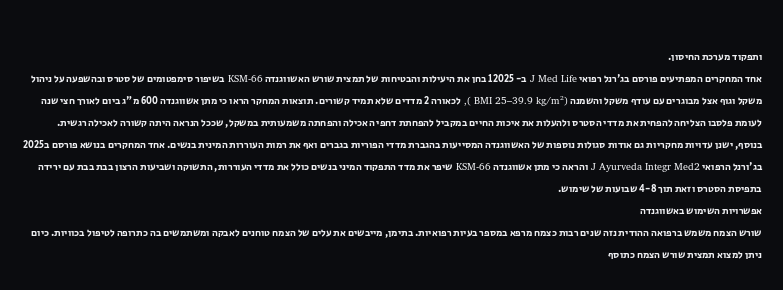ותפקוד מערכת החיסון.
אחד המחקרים המפתיעים פורסם בג'רנל רפואי J Med Life ב- 12025 בחן את היעילות והבטיחות של תמצית שורש האשווגנדה 66-KSM בשיפור סימפטומים של סטרס ובהשפעה על ניהול משקל וגוף אצל מבוגרים עם עודף משקל והשמנה (BMI 25–39.9 kg/m² ), לכאורה 2 מדדים שלא תמיד קשורים. תוצאות המחקר הראו כי מתן אשווגנדה 600 מ"ג ביום לאורך חצי שנה לעומת פלסבו הצליחה להפחית את מדדי הסטרס ולהעלות את איכות החיים במקביל להפחתת דחפי האכילה והפחתה משמעותית במשקל, שככל הנראה היתה קשורה לאכילה רגשית.
בנוסף, ישנן עדויות מחקריות גם אודות סגולות נוספות של האשווגנדה המסייעות בהגברת מדדי הפוריות בגברים ואף את רמות העוררות המינית בנשים. אחד המחקרים בנושא פורסם ב2025 בג'ורנל הרפואי J Ayurveda Integr Med2 והראה כי מתן אשווגנדה 66-KSM שיפר את מדד התפקוד המיני בנשים כולל את מדדי העוררות, התשוקה ושביעות הרצון בבת בבת עם ירידה בתפיסת הסטרס וזאת תוך 4-8 שבועות של שימוש.
אפשרויות השימוש באשווגנדה
שורש הצמח משמש ברפואה ההודית נזה שנים רבות כצמח מרפא במספר בעיות רפואיות. בתימן, מייבשים את עלים של הצמח טוחנים לאבקה ומשתמשים בה כתרופה לטיפול בכוויות. כיום ניתן למצוא תמצית שורש הצמח כתוסף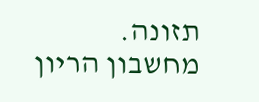תזונה.
מחשבון הריון